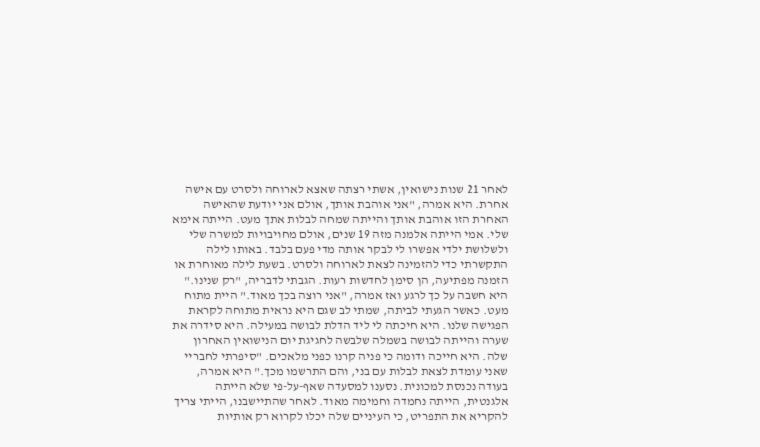לאחר 21 שנות נישואין, אשתי רצתה שאצא לארוחה ולסרט עם אישה אחרת. היא אמרה, "אני אוהבת אותך, אולם אני יודעת שהאישה האחרת הזו אוהבת אותך והייתה שמחה לבלות אתך מעט. הייתה אימא שלי. אמי הייתה אלמנה מזה 19 שנים, אולם מחויבויות למשרה שלי ולשלושת ילדי אפשרו לי לבקר אותה מדי פעם בלבד. באותו לילה התקשרתי כדי להזמינה לצאת לארוחה ולסרט. בשעת לילה מאוחרת או הזמנה מפתיעה, הן סימן לחדשות רעות. הגבתי לדבריה, "רק שנינו." היא חשבה על כך לרגע ואז אמרה, "אני רוצה בכך מאוד." היית מתוח מעט. כאשר הגעתי לביתה, שמתי לב שגם היא נראית מתוחה לקראת הפגישה שלנו. היא חיכתה לי ליד הדלת לבושה במעילה. היא סידרה את שערה והייתה לבושה בשמלה שלבשה לחגיגת יום הנישואין האחרון שלה. היא חייכה ודומה כי פניה קרנו כפני מלאכים. "סיפרתי לחבריי שאני עומדת לצאת לבלות עם בני, והם התרשמו מכך." היא אמרה, בעודה נכנסת למכונית. נסענו למסעדה שאף-על-פי שלא הייתה אלגנטית, הייתה נחמדה וחמימה מאוד. לאחר שהתיישבנו, הייתי צריך להקריא את התפריט, כי העיניים שלה יכלו לקרוא רק אותיות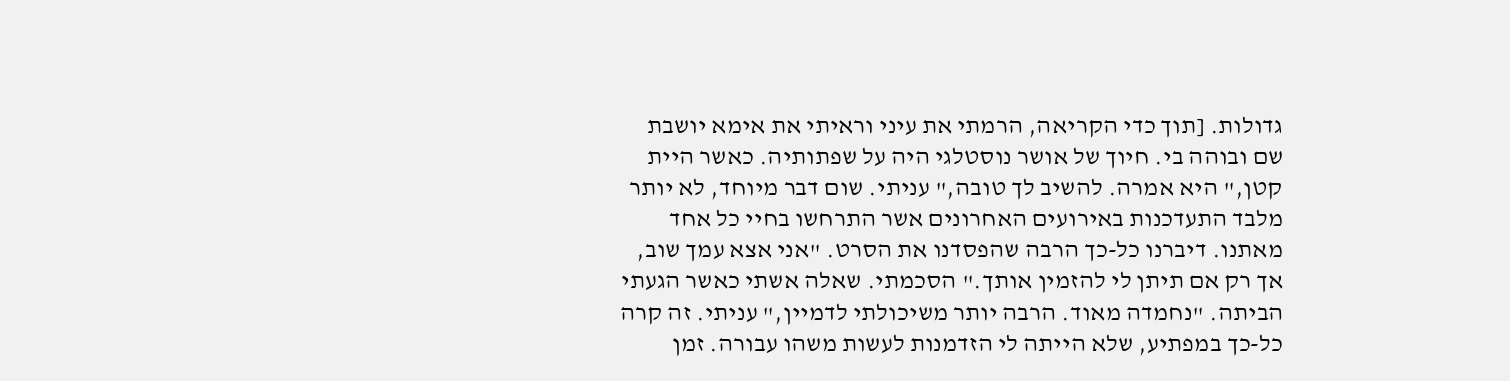גדולות. [תוך כדי הקריאה, הרמתי את עיני וראיתי את אימא יושבת שם ובוהה בי. חיוך של אושר נוסטלגי היה על שפתותיה. כאשר היית קטן," היא אמרה. להשיב לך טובה," עניתי. שום דבר מיוחד, לא יותר מלבד התעדכנות באירועים האחרונים אשר התרחשו בחיי כל אחד מאתנו. דיברנו כל-כך הרבה שהפסדנו את הסרט. "אני אצא עמך שוב, אך רק אם תיתן לי להזמין אותך." הסכמתי. שאלה אשתי כאשר הגעתי הביתה. "נחמדה מאוד. הרבה יותר משיכולתי לדמיין," עניתי. זה קרה כל-כך במפתיע, שלא הייתה לי הזדמנות לעשות משהו עבורה. זמן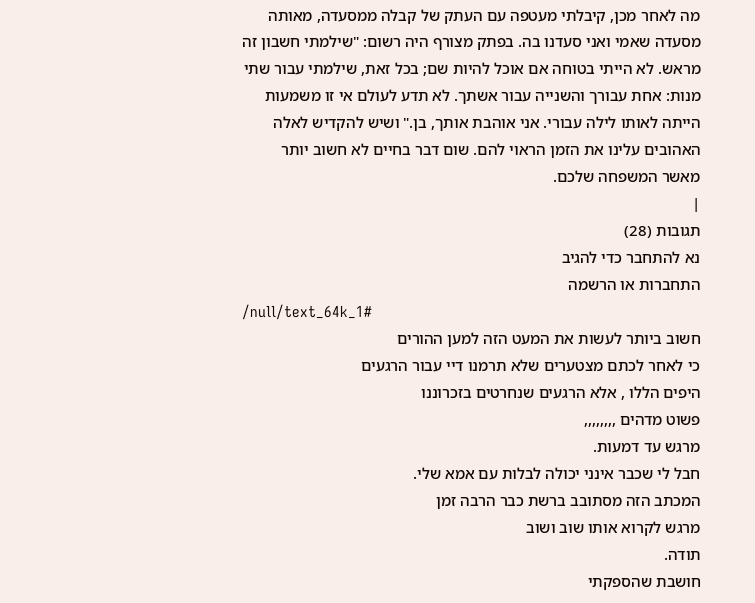מה לאחר מכן, קיבלתי מעטפה עם העתק של קבלה ממסעדה, מאותה מסעדה שאמי ואני סעדנו בה. בפתק מצורף היה רשום: "שילמתי חשבון זה מראש. לא הייתי בטוחה אם אוכל להיות שם; בכל זאת, שילמתי עבור שתי מנות: אחת עבורך והשנייה עבור אשתך. לא תדע לעולם אי זו משמעות הייתה לאותו לילה עבורי. אני אוהבת אותך, בן." ושיש להקדיש לאלה האהובים עלינו את הזמן הראוי להם. שום דבר בחיים לא חשוב יותר מאשר המשפחה שלכם.
|
תגובות (28)
נא להתחבר כדי להגיב
התחברות או הרשמה
/null/text_64k_1#
חשוב ביותר לעשות את המעט הזה למען ההורים
כי לאחר לכתם מצטערים שלא תרמנו דיי עבור הרגעים
היפים הללו , אלא הרגעים שנחרטים בזכרוננו
פשוט מדהים ,,,,,,,,
מרגש עד דמעות.
חבל לי שכבר אינני יכולה לבלות עם אמא שלי.
המכתב הזה מסתובב ברשת כבר הרבה זמן
מרגש לקרוא אותו שוב ושוב
תודה.
חושבת שהספקתי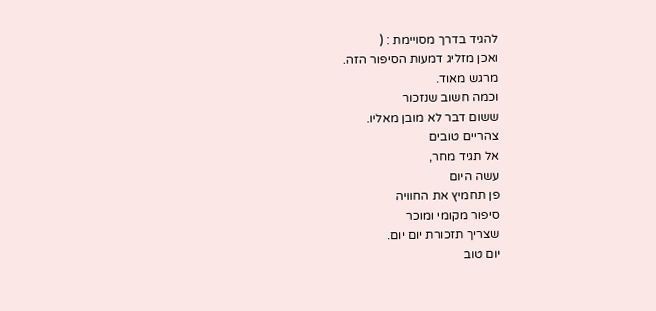להגיד בדרך מסויימת : (
ואכן מזליג דמעות הסיפור הזה.
מרגש מאוד.
וכמה חשוב שנזכור
ששום דבר לא מובן מאליו.
צהריים טובים
אל תגיד מחר,
עשה היום
פן תחמיץ את החוויה
סיפור מקומי ומוכר
שצריך תזכורת יום יום.
יום טוב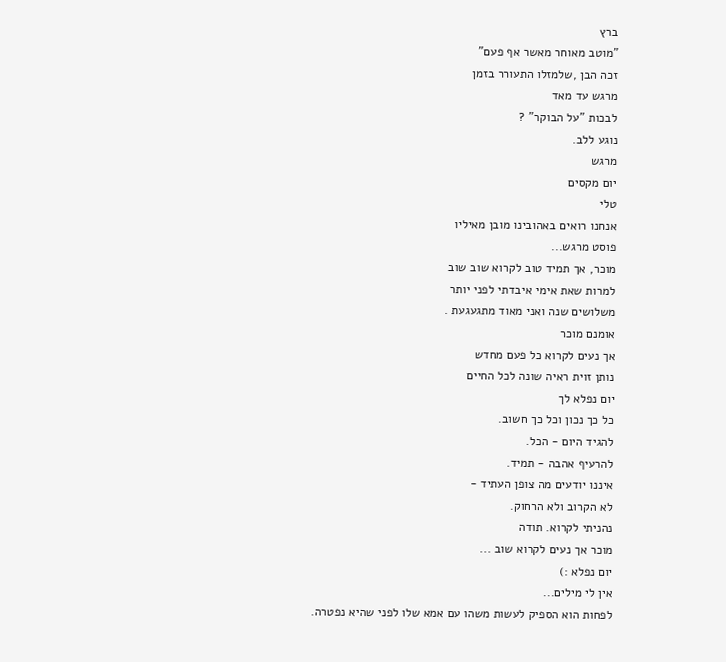ברץ
"מוטב מאוחר מאשר אף פעם"
זכה הבן ,שלמזלו התעורר בזמן
מרגש עד מאד
לבכות "על הבוקר" ?
נוגע ללב.
מרגש
יום מקסים
טלי
אנחנו רואים באהובינו מובן מאיליו
פוסט מרגש...
מוכר, אך תמיד טוב לקרוא שוב שוב
למרות שאת אימי איבדתי לפני יותר
משלושים שנה ואני מאוד מתגעגעת .
אומנם מוכר
אך נעים לקרוא כל פעם מחדש
נותן זוית ראיה שונה לכל החיים
יום נפלא לך
כל כך נכון וכל כך חשוב.
להגיד היום - הכל.
להרעיף אהבה - תמיד.
איננו יודעים מה צופן העתיד -
לא הקרוב ולא הרחוק.
נהניתי לקרוא. תודה
מוכר אך נעים לקרוא שוב ...
יום נפלא :)
אין לי מילים...
לפחות הוא הספיק לעשות משהו עם אמא שלו לפני שהיא נפטרה.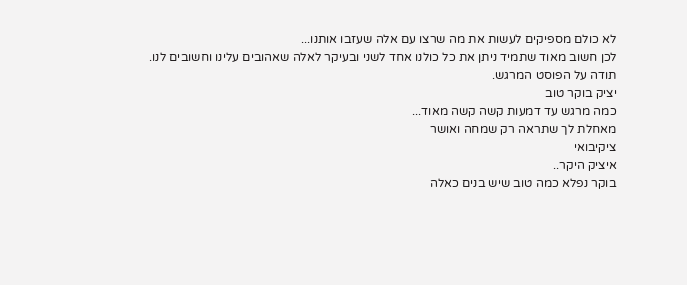לא כולם מספיקים לעשות את מה שרצו עם אלה שעזבו אותנו...
לכן חשוב מאוד שתמיד ניתן את כל כולנו אחד לשני ובעיקר לאלה שאהובים עלינו וחשובים לנו.
תודה על הפוסט המרגש.
יציק בוקר טוב
כמה מרגש עד דמעות קשה קשה מאוד...
מאחלת לך שתראה רק שמחה ואושר
ציקיבואי
איציק היקר..
בוקר נפלא כמה טוב שיש בנים כאלה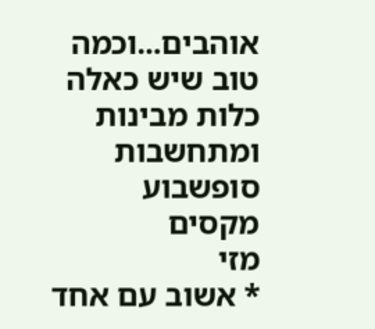אוהבים...וכמה טוב שיש כאלה כלות מבינות ומתחשבות
סופשבוע מקסים
מזי
* אשוב עם אחד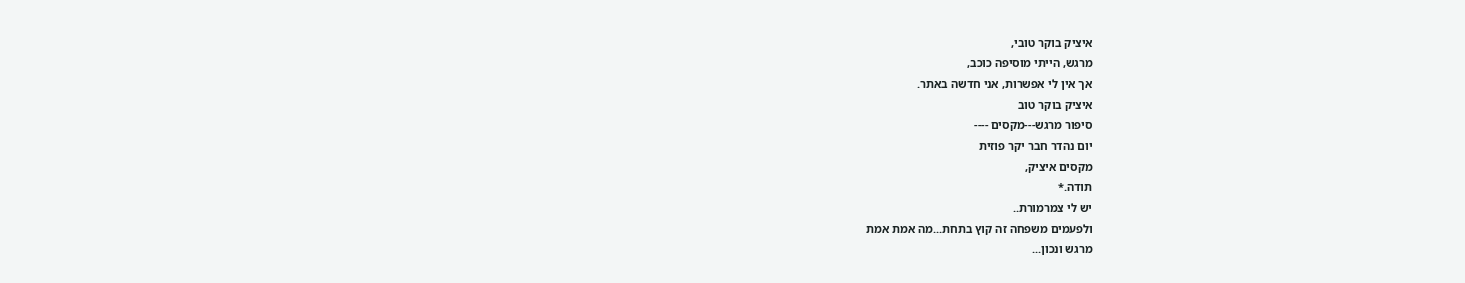איציק בוקר טובי,
מרגש, הייתי מוסיפה כוכב,
אך אין לי אפשרות, אני חדשה באתר.
איציק בוקר טוב
סיפור מרגש---מקסים ----
יום נהדר חבר יקר פוזית
מקסים איציק,
תודה.*
יש לי צמרמורת..
ולפעמים משפחה זה קוץ בתחת...מה אמת אמת
מרגש ונכון...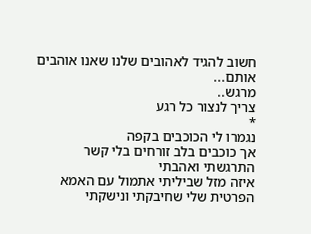חשוב להגיד לאהובים שלנו שאנו אוהבים אותם...
מרגש..
צריך לנצור כל רגע
*
נגמרו לי הכוכבים בקפה
אך כוכבים בלב זורחים בלי קשר
התרגשתי ואהבתי
איזה מזל שביליתי אתמול עם האמא הפרטית שלי שחיבקתי ונישקתי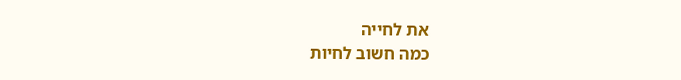את לחייה
כמה חשוב לחיות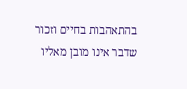בהתאהבות בחיים וזכור שדבר אינו מובן מאליו